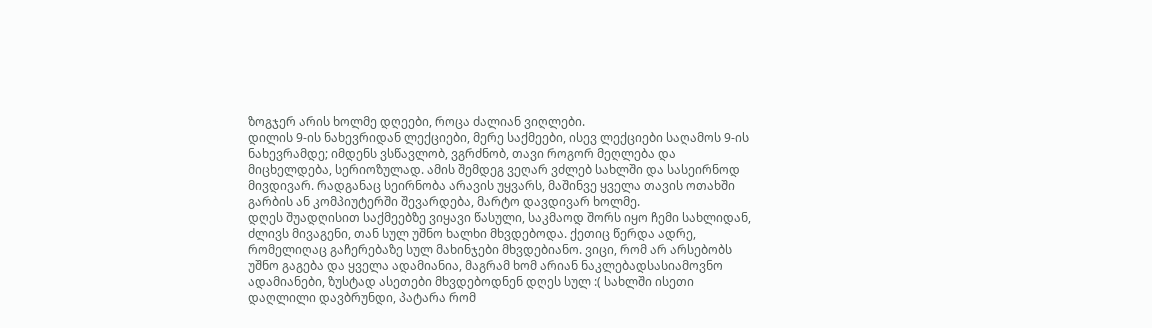ზოგჯერ არის ხოლმე დღეები, როცა ძალიან ვიღლები.
დილის 9-ის ნახევრიდან ლექციები, მერე საქმეები, ისევ ლექციები საღამოს 9-ის ნახევრამდე; იმდენს ვსწავლობ, ვგრძნობ, თავი როგორ მეღლება და მიცხელდება, სერიოზულად. ამის შემდეგ ვეღარ ვძლებ სახლში და სასეირნოდ მივდივარ. რადგანაც სეირნობა არავის უყვარს, მაშინვე ყველა თავის ოთახში გარბის ან კომპიუტერში შევარდება, მარტო დავდივარ ხოლმე.
დღეს შუადღისით საქმეებზე ვიყავი წასული, საკმაოდ შორს იყო ჩემი სახლიდან, ძლივს მივაგენი, თან სულ უშნო ხალხი მხვდებოდა. ქეთიც წერდა ადრე, რომელიღაც გაჩერებაზე სულ მახინჯები მხვდებიანო. ვიცი, რომ არ არსებობს უშნო გაგება და ყველა ადამიანია, მაგრამ ხომ არიან ნაკლებადსასიამოვნო ადამიანები, ზუსტად ასეთები მხვდებოდნენ დღეს სულ :( სახლში ისეთი დაღლილი დავბრუნდი, პატარა რომ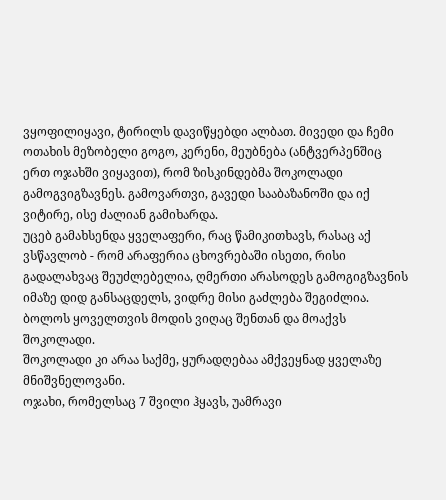ვყოფილიყავი, ტირილს დავიწყებდი ალბათ. მივედი და ჩემი ოთახის მეზობელი გოგო, კერენი, მეუბნება (ანტვერპენშიც ერთ ოჯახში ვიყავით), რომ ზისკინდებმა შოკოლადი გამოგვიგზავნეს. გამოვართვი, გავედი სააბაზანოში და იქ ვიტირე, ისე ძალიან გამიხარდა.
უცებ გამახსენდა ყველაფერი, რაც წამიკითხავს, რასაც აქ ვსწავლობ - რომ არაფერია ცხოვრებაში ისეთი, რისი გადალახვაც შეუძლებელია, ღმერთი არასოდეს გამოგიგზავნის იმაზე დიდ განსაცდელს, ვიდრე მისი გაძლება შეგიძლია. ბოლოს ყოველთვის მოდის ვიღაც შენთან და მოაქვს შოკოლადი.
შოკოლადი კი არაა საქმე, ყურადღებაა ამქვეყნად ყველაზე მნიშვნელოვანი.
ოჯახი, რომელსაც 7 შვილი ჰყავს, უამრავი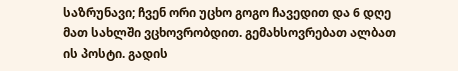საზრუნავი; ჩვენ ორი უცხო გოგო ჩავედით და 6 დღე მათ სახლში ვცხოვრობდით. გემახსოვრებათ ალბათ ის პოსტი. გადის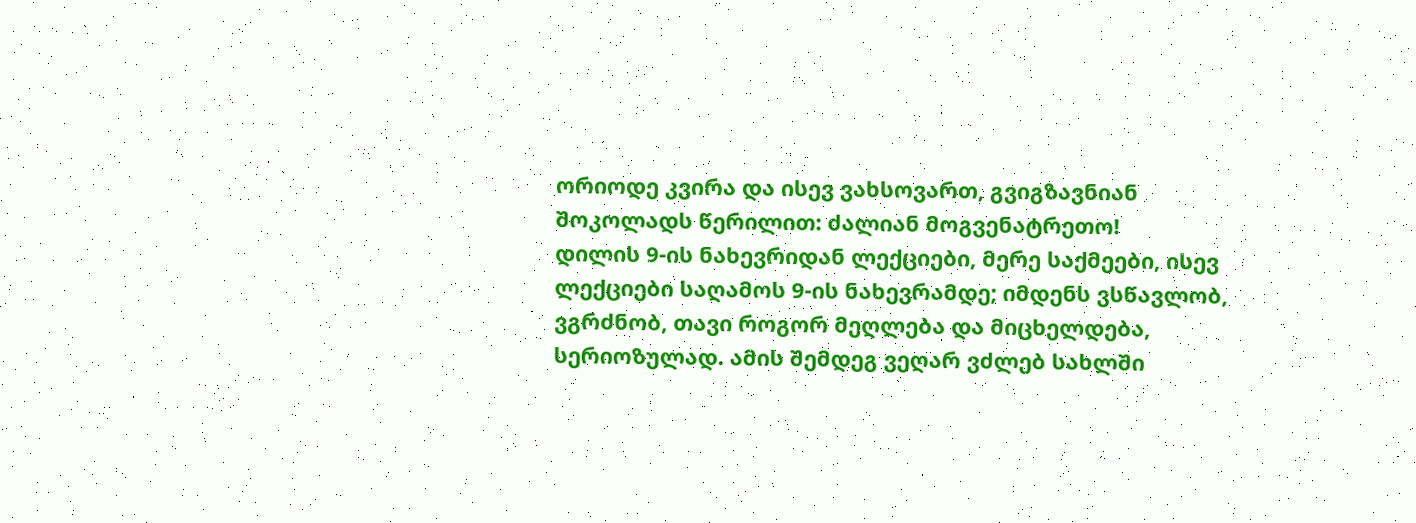ორიოდე კვირა და ისევ ვახსოვართ, გვიგზავნიან შოკოლადს წერილით: ძალიან მოგვენატრეთო!
დილის 9-ის ნახევრიდან ლექციები, მერე საქმეები, ისევ ლექციები საღამოს 9-ის ნახევრამდე; იმდენს ვსწავლობ, ვგრძნობ, თავი როგორ მეღლება და მიცხელდება, სერიოზულად. ამის შემდეგ ვეღარ ვძლებ სახლში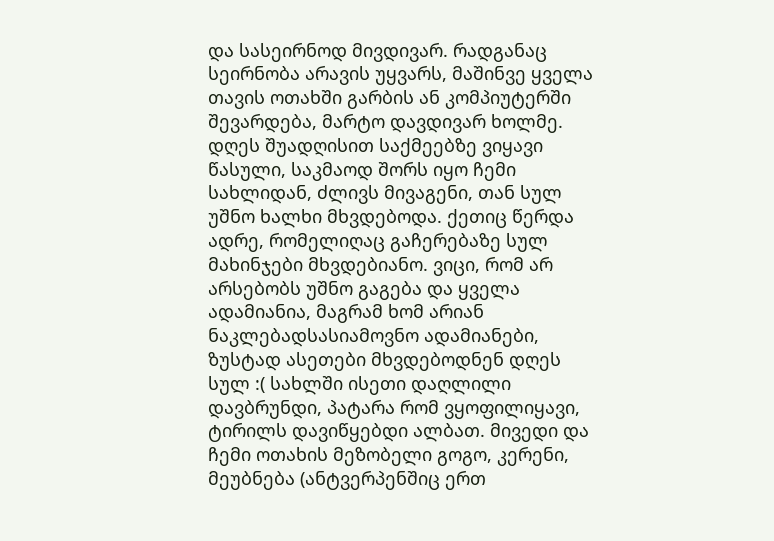და სასეირნოდ მივდივარ. რადგანაც სეირნობა არავის უყვარს, მაშინვე ყველა თავის ოთახში გარბის ან კომპიუტერში შევარდება, მარტო დავდივარ ხოლმე.
დღეს შუადღისით საქმეებზე ვიყავი წასული, საკმაოდ შორს იყო ჩემი სახლიდან, ძლივს მივაგენი, თან სულ უშნო ხალხი მხვდებოდა. ქეთიც წერდა ადრე, რომელიღაც გაჩერებაზე სულ მახინჯები მხვდებიანო. ვიცი, რომ არ არსებობს უშნო გაგება და ყველა ადამიანია, მაგრამ ხომ არიან ნაკლებადსასიამოვნო ადამიანები, ზუსტად ასეთები მხვდებოდნენ დღეს სულ :( სახლში ისეთი დაღლილი დავბრუნდი, პატარა რომ ვყოფილიყავი, ტირილს დავიწყებდი ალბათ. მივედი და ჩემი ოთახის მეზობელი გოგო, კერენი, მეუბნება (ანტვერპენშიც ერთ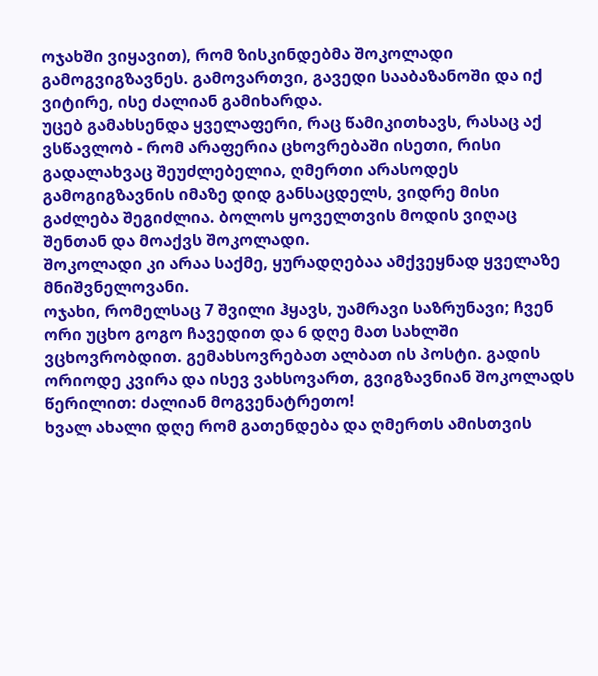ოჯახში ვიყავით), რომ ზისკინდებმა შოკოლადი გამოგვიგზავნეს. გამოვართვი, გავედი სააბაზანოში და იქ ვიტირე, ისე ძალიან გამიხარდა.
უცებ გამახსენდა ყველაფერი, რაც წამიკითხავს, რასაც აქ ვსწავლობ - რომ არაფერია ცხოვრებაში ისეთი, რისი გადალახვაც შეუძლებელია, ღმერთი არასოდეს გამოგიგზავნის იმაზე დიდ განსაცდელს, ვიდრე მისი გაძლება შეგიძლია. ბოლოს ყოველთვის მოდის ვიღაც შენთან და მოაქვს შოკოლადი.
შოკოლადი კი არაა საქმე, ყურადღებაა ამქვეყნად ყველაზე მნიშვნელოვანი.
ოჯახი, რომელსაც 7 შვილი ჰყავს, უამრავი საზრუნავი; ჩვენ ორი უცხო გოგო ჩავედით და 6 დღე მათ სახლში ვცხოვრობდით. გემახსოვრებათ ალბათ ის პოსტი. გადის ორიოდე კვირა და ისევ ვახსოვართ, გვიგზავნიან შოკოლადს წერილით: ძალიან მოგვენატრეთო!
ხვალ ახალი დღე რომ გათენდება და ღმერთს ამისთვის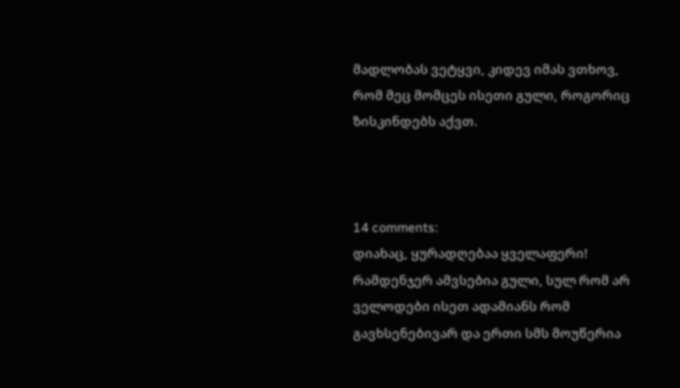მადლობას ვეტყვი, კიდევ იმას ვთხოვ, რომ მეც მომცეს ისეთი გული, როგორიც ზისკინდებს აქვთ.



14 comments:
დიახაც, ყურადღებაა ყველაფერი! რამდენჯერ ამვსებია გული, სულ რომ არ ველოდები ისეთ ადამიანს რომ გავხსენებივარ და ერთი სმს მოუწერია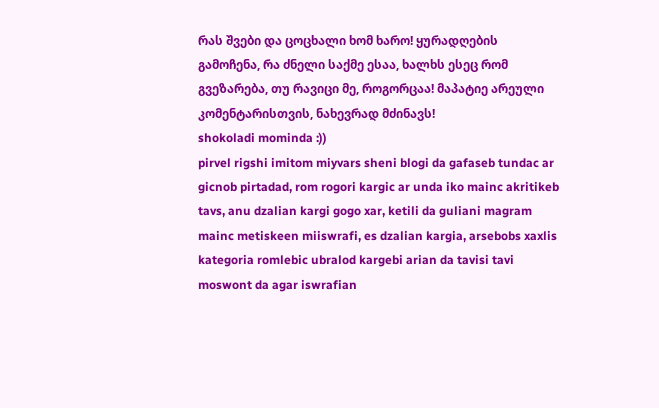რას შვები და ცოცხალი ხომ ხარო! ყურადღების გამოჩენა, რა ძნელი საქმე ესაა, ხალხს ესეც რომ გვეზარება, თუ რავიცი მე, როგორცაა! მაპატიე არეული კომენტარისთვის, ნახევრად მძინავს!
shokoladi mominda :))
pirvel rigshi imitom miyvars sheni blogi da gafaseb tundac ar gicnob pirtadad, rom rogori kargic ar unda iko mainc akritikeb tavs, anu dzalian kargi gogo xar, ketili da guliani magram mainc metiskeen miiswrafi, es dzalian kargia, arsebobs xaxlis kategoria romlebic ubralod kargebi arian da tavisi tavi moswont da agar iswrafian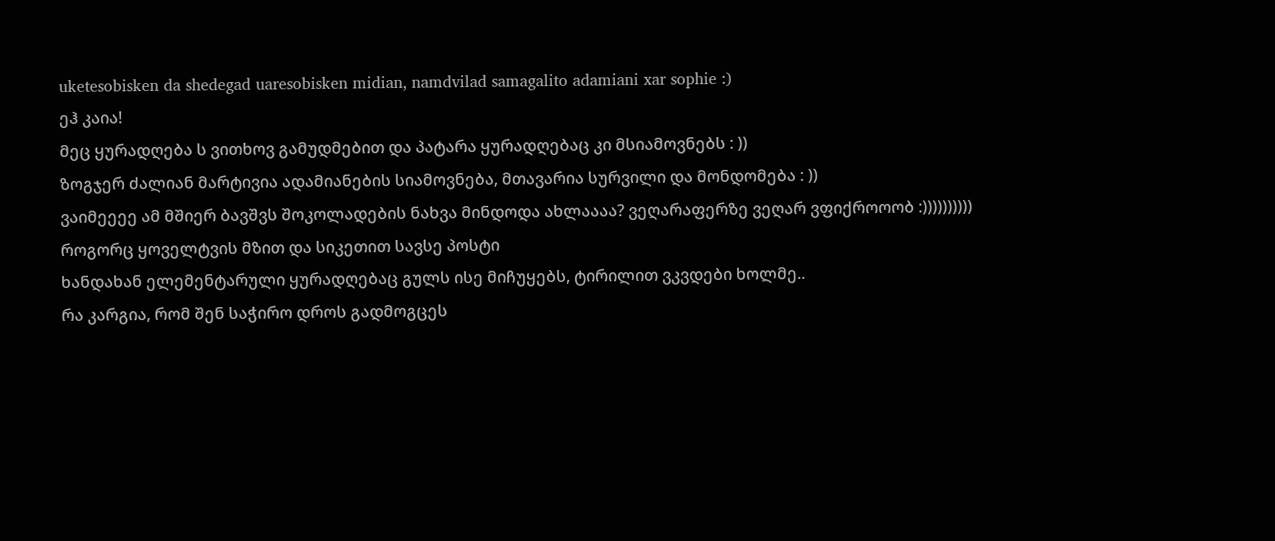uketesobisken da shedegad uaresobisken midian, namdvilad samagalito adamiani xar sophie :)
ეჰ კაია!
მეც ყურადღება ს ვითხოვ გამუდმებით და პატარა ყურადღებაც კი მსიამოვნებს : ))
ზოგჯერ ძალიან მარტივია ადამიანების სიამოვნება, მთავარია სურვილი და მონდომება : ))
ვაიმეეეე ამ მშიერ ბავშვს შოკოლადების ნახვა მინდოდა ახლაააა? ვეღარაფერზე ვეღარ ვფიქროოობ :))))))))))
როგორც ყოველტვის მზით და სიკეთით სავსე პოსტი
ხანდახან ელემენტარული ყურადღებაც გულს ისე მიჩუყებს, ტირილით ვკვდები ხოლმე..
რა კარგია, რომ შენ საჭირო დროს გადმოგცეს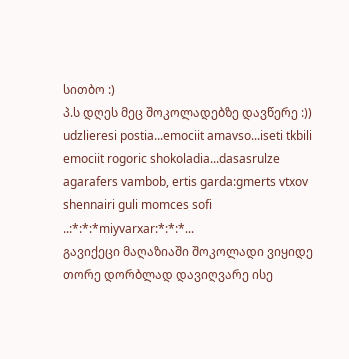სითბო :)
პ.ს დღეს მეც შოკოლადებზე დავწერე :))
udzlieresi postia...emociit amavso...iseti tkbili emociit rogoric shokoladia...dasasrulze agarafers vambob, ertis garda:gmerts vtxov shennairi guli momces sofi ..:*:*:*miyvarxar:*:*:*...
გავიქეცი მაღაზიაში შოკოლადი ვიყიდე თორე დორბლად დავიღვარე ისე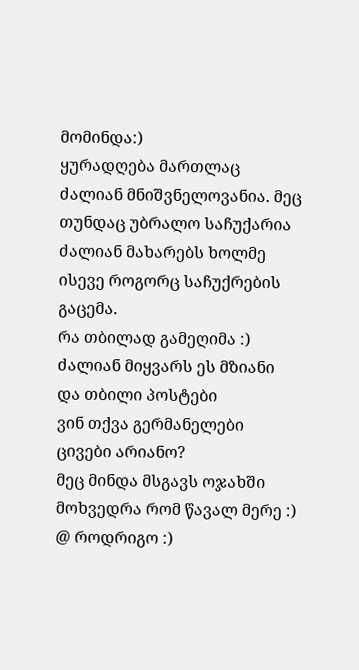მომინდა:)
ყურადღება მართლაც ძალიან მნიშვნელოვანია. მეც თუნდაც უბრალო საჩუქარია ძალიან მახარებს ხოლმე ისევე როგორც საჩუქრების გაცემა.
რა თბილად გამეღიმა :)
ძალიან მიყვარს ეს მზიანი და თბილი პოსტები
ვინ თქვა გერმანელები ცივები არიანო?
მეც მინდა მსგავს ოჯახში მოხვედრა რომ წავალ მერე :)
@ როდრიგო :)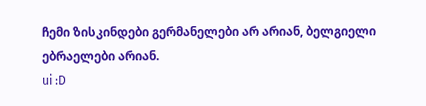ჩემი ზისკინდები გერმანელები არ არიან, ბელგიელი ებრაელები არიან.
ui :D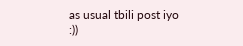as usual tbili post iyo :))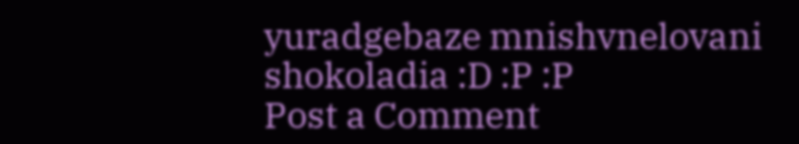yuradgebaze mnishvnelovani shokoladia :D :P :P
Post a Comment